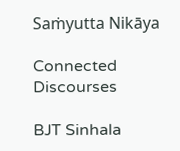Saṁyutta Nikāya

Connected Discourses

BJT Sinhala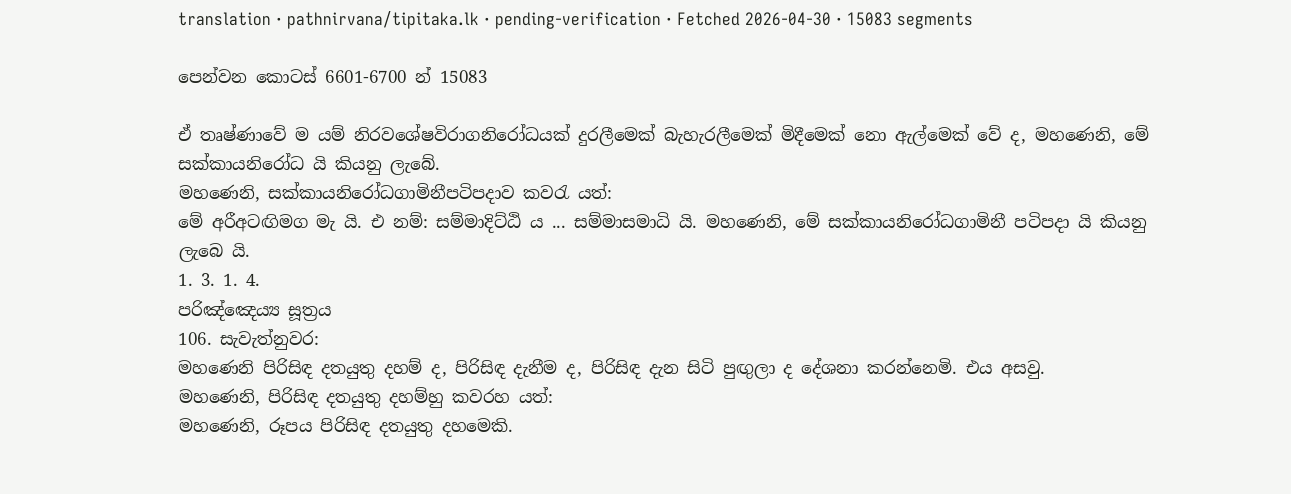translation · pathnirvana/tipitaka.lk · pending-verification · Fetched 2026-04-30 · 15083 segments

පෙන්වන කොටස් 6601-6700 න් 15083

ඒ තෘෂ්ණාවේ ම යම් නිරවශේෂවිරාගනිරෝධයක් දුරලීමෙක් බැහැරලීමෙක් මිදීමෙක් නො ඇල්මෙක් වේ ද, මහණෙනි, මේ සක්කායනිරෝධ යි කියනු ලැබේ.
මහණෙනි, සක්කායනිරෝධගාමිනීපටිපදාව කවරැ යත්:
මේ අරීඅටඟිමග මැ යි. එ නම්: සම්මාදිට්ඨි ය ... සම්මාසමාධි යි. මහණෙනි, මේ සක්කායනිරෝධගාමිනී පටිපදා යි කියනු ලැබෙ යි.
1. 3. 1. 4.
පරිඤ්ඤෙය්‍ය සූත්‍රය
106. සැවැත්නුවර:
මහණෙනි පිරිසිඳ දතයුතු දහම් ද, පිරිසිඳ දැනීම ද, පිරිසිඳ දැන සිටි පුඟුලා ද දේශනා කරන්නෙමි. එය අසවු.
මහණෙනි, පිරිසිඳ දතයුතු දහම්හු කවරහ යත්:
මහණෙනි, රූපය පිරිසිඳ දතයුතු දහමෙකි.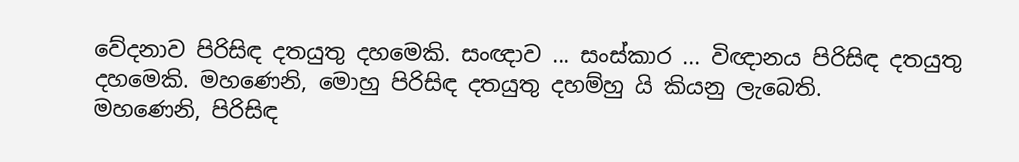වේදනාව පිරිසිඳ දතයුතු දහමෙකි. සංඥාව ... සංස්කාර ... විඥානය පිරිසිඳ දතයුතු දහමෙකි. මහණෙනි, මොහු පිරිසිඳ දතයුතු දහම්හු යි කියනු ලැබෙති.
මහණෙනි, පිරිසිඳ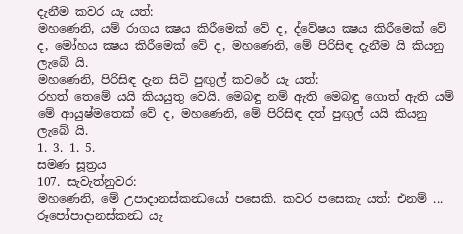දැනීම කවර යැ යත්:
මහණෙනි, යම් රාගය ක්‍ෂය කිරීමෙක් වේ ද, ද්වේෂය ක්‍ෂය කිරීමෙක් වේ ද, මෝහය ක්‍ෂය කිරීමෙක් වේ ද, මහණෙනි, මේ පිරිසිඳ දැනීම යි කියනු ලැබේ යි.
මහණෙනි, පිරිසිඳ දැන සිටි පුඟුල් කවරේ යැ යත්:
රහත් තෙමේ යයි කියයුතු වෙයි. මෙබඳු නම් ඇති මෙබඳු ගොත් ඇති යම් මේ ආයුෂ්මතෙක් වේ ද, මහණෙනි, මේ පිරිසිඳ දත් පුඟුල් යයි කියනු ලැබේ යි.
1. 3. 1. 5.
සමණ සූත්‍රය
107. සැවැත්නුවර:
මහණෙනි, මේ උපාදානස්කන්‍ධයෝ පසෙකි. කවර පසෙකැ යත්: එනම් ... රූපෝපාදානස්කන්‍ධ යැ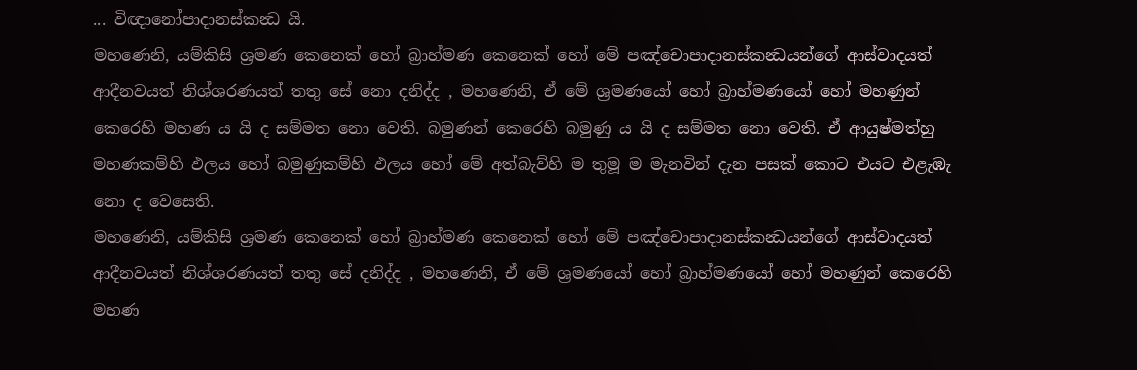... විඥානෝපාදානස්කන්‍ධ යි.
මහණෙනි, යම්කිසි ශ්‍රමණ කෙනෙක් හෝ බ්‍රාහ්මණ කෙනෙක් හෝ මේ පඤ්චොපාදානස්කන්‍ධයන්ගේ ආස්වාදයත් ආදීනවයත් නිශ්ශරණයත් තතු සේ නො දනිද්ද , මහණෙනි, ඒ මේ ශ්‍රමණයෝ හෝ බ්‍රාහ්මණයෝ හෝ මහණුන් කෙරෙහි මහණ ය යි ද සම්මත නො වෙති. බමුණන් කෙරෙහි බමුණු ය යි ද සම්මත නො වෙති. ඒ ආයුෂ්මත්හු මහණකම්හි ඵලය හෝ බමුණුකම්හි ඵලය හෝ මේ අත්බැව්හි ම තුමූ ම මැනවින් දැන පසක් කොට එයට එළැඹැ නො ද වෙසෙති.
මහණෙනි, යම්කිසි ශ්‍රමණ කෙනෙක් හෝ බ්‍රාහ්මණ කෙනෙක් හෝ මේ පඤ්චොපාදානස්කන්‍ධයන්ගේ ආස්වාදයත් ආදීනවයත් නිශ්ශරණයත් තතු සේ දනිද්ද , මහණෙනි, ඒ මේ ශ්‍රමණයෝ හෝ බ්‍රාහ්මණයෝ හෝ මහණුන් කෙරෙහි මහණ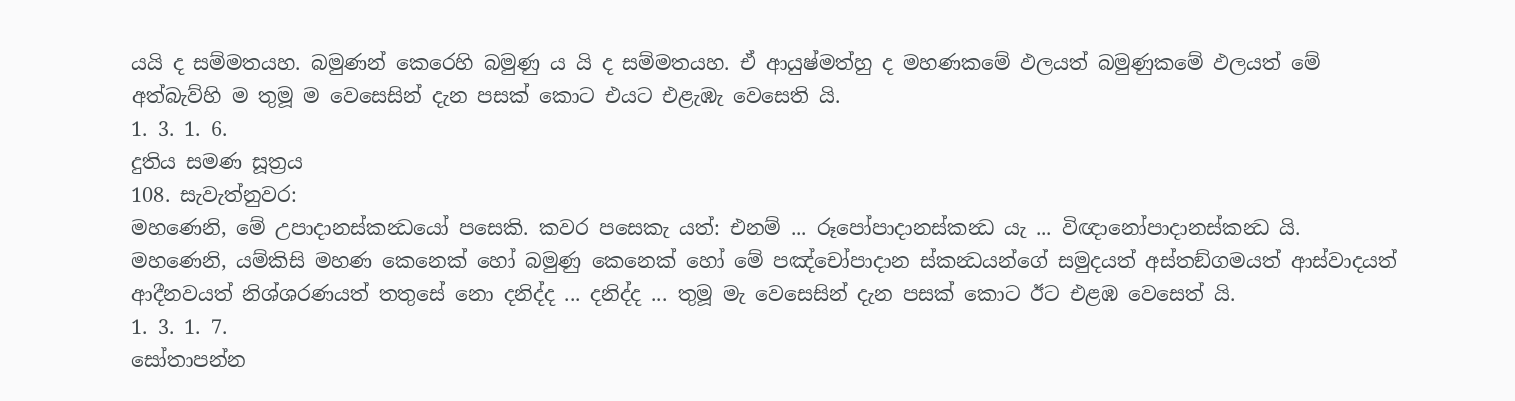යයි ද සම්මතයහ. බමුණන් කෙරෙහි බමුණු ය යි ද සම්මතයහ. ඒ ආයුෂ්මත්හු ද මහණකමේ ඵලයත් බමුණුකමේ ඵලයත් මේ අත්බැව්හි ම තුමූ ම වෙසෙසින් දැන පසක් කොට එයට එළැඹැ වෙසෙති යි.
1. 3. 1. 6.
දුතිය සමණ සූත්‍රය
108. සැවැත්නුවර:
මහණෙනි, මේ උපාදානස්කන්‍ධයෝ පසෙකි. කවර පසෙකැ යත්: එනම් ... රූපෝපාදානස්කන්‍ධ යැ ... විඥානෝපාදානස්කන්‍ධ යි.
මහණෙනි, යම්කිසි මහණ කෙනෙක් හෝ බමුණු කෙනෙක් හෝ මේ පඤ්චෝපාදාන ස්කන්‍ධයන්ගේ සමුදයත් අස්තඞ්ගමයත් ආස්වාදයත් ආදීනවයත් නිශ්ශරණයත් තතුසේ නො දනිද්ද ... දනිද්ද ... තුමූ මැ වෙසෙසින් දැන පසක් කොට ඊට එළඹ වෙසෙත් යි.
1. 3. 1. 7.
සෝතාපන්න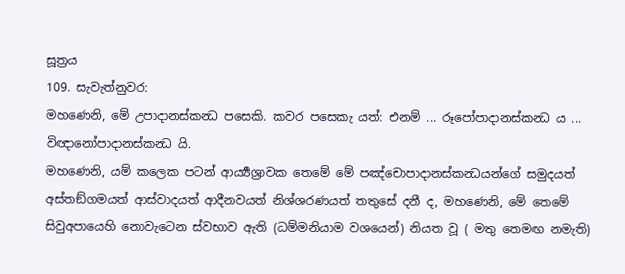සූත්‍රය
109. සැවැත්නුවර:
මහණෙනි, මේ උපාදානස්කන්‍ධ පසෙකි. කවර පසෙකැ යත්: එනම් ... රූපෝපාදානස්කන්‍ධ ය ... විඥානෝපාදානස්කන්‍ධ යි.
මහණෙනි, යම් කලෙක පටන් ආර්‍ය්‍යශ්‍රාවක තෙමේ මේ පඤ්චොපාදානස්කන්‍ධයන්ගේ සමුදයත් අස්තඞ්ගමයත් ආස්වාදයත් ආදීනවයත් නිශ්ශරණයත් තතුසේ දනී ද, මහණෙනි, මේ තෙමේ සිවුඅපායෙහි නොවැටෙන ස්වභාව ඇති (ධම්මනියාම වශයෙන්) නියත වූ ( මතු තෙමඟ නමැති)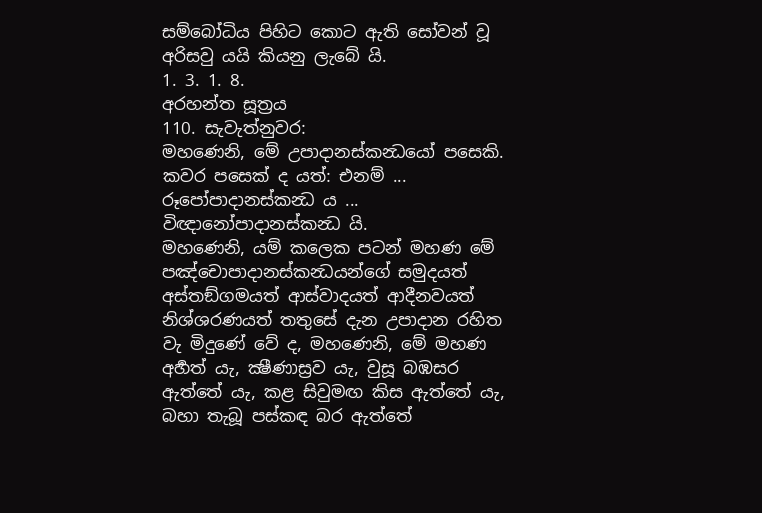සම්බෝධිය පිහිට කොට ඇති සෝවන් වූ අරිසවු යයි කියනු ලැබේ යි.
1. 3. 1. 8.
අරහන්ත සූත්‍රය
110. සැවැත්නුවර:
මහණෙනි, මේ උපාදානස්කන්‍ධයෝ පසෙකි. කවර පසෙක් ද යත්: එනම් ... රූපෝපාදානස්කන්‍ධ ය ... විඥානෝපාදානස්කන්‍ධ යි.
මහණෙනි, යම් කලෙක පටන් මහණ මේ පඤ්චොපාදානස්කන්‍ධයන්ගේ සමුදයත් අස්තඞ්ගමයත් ආස්වාදයත් ආදීනවයත් නිශ්ශරණයත් තතුසේ දැන උපාදාන රහිත වැ මිදුණේ වේ ද, මහණෙනි, මේ මහණ අර්‍හත් යැ, ක්‍ෂීණාස්‍රව යැ, වුසූ බඹසර ඇත්තේ යැ, කළ සිවුමඟ කිස ඇත්තේ යැ, බහා තැබූ පස්කඳ බර ඇත්තේ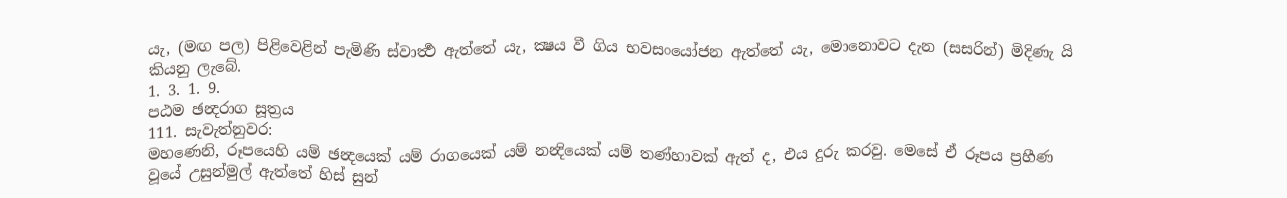යැ, (මඟ පල) පිළිවෙළින් පැමිණි ස්වාර්‍ත්‍ථ ඇත්තේ යැ, ක්‍ෂය වී ගිය භවසංයෝජන ඇත්තේ යැ, මොනොවට දැන (සසරින්) මිදිණැ යි කියනු ලැබේ.
1. 3. 1. 9.
පඨම ඡන්‍දරාග සූත්‍රය
111. සැවැත්නුවර:
මහණෙනි, රූපයෙහි යම් ඡන්‍දයෙක් යම් රාගයෙක් යම් නන්‍දියෙක් යම් තණ්හාවක් ඇත් ද, එය දුරු කරවු. මෙසේ ඒ රූපය ප්‍රහීණ වූයේ උසුන්මුල් ඇත්තේ හිස් සුන්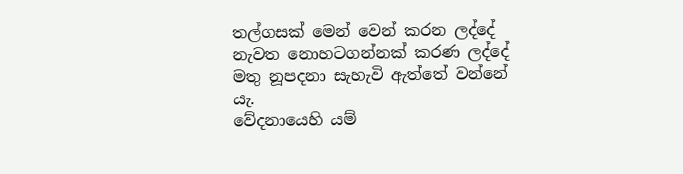තල්ගසක් මෙන් වෙන් කරන ලද්දේ නැවත නොහටගන්නක් කරණ ලද්දේ මතු නූපදනා සැහැවි ඇත්තේ වන්නේ යැ.
වේදනායෙහි යම්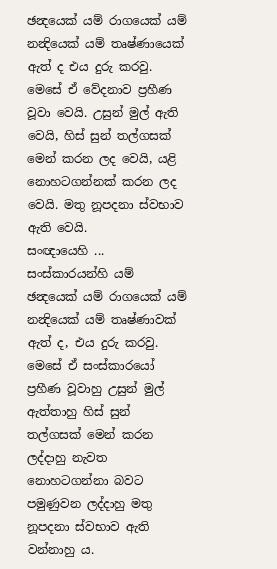ඡන්‍දයෙක් යම් රාගයෙක් යම් නන්‍දියෙක් යම් තෘෂ්ණායෙක් ඇත් ද එය දුරු කරවු. මෙසේ ඒ වේදනාව ප්‍රහීණ වූවා වෙයි. උසුන් මුල් ඇති වෙයි, හිස් සුන් තල්ගසක් මෙන් කරන ලද වෙයි, යළි නොහටගන්නක් කරන ලද වෙයි. මතු නූපදනා ස්වභාව ඇති වෙයි.
සංඥායෙහි ... සංස්කාරයන්හි යම් ඡන්‍දයෙක් යම් රාගයෙක් යම් නන්‍දියෙක් යම් තෘෂ්ණාවක් ඇත් ද, එය දුරු කරවු. මෙසේ ඒ සංස්කාරයෝ ප්‍රහීණ වූවාහු උසුන් මුල් ඇත්තාහු හිස් සුන් තල්ගසක් මෙන් කරන ලද්දාහු නැවත නොහටගන්නා බවට පමුණුවන ලද්දාහු මතු නූපදනා ස්වභාව ඇති වන්නාහු ය.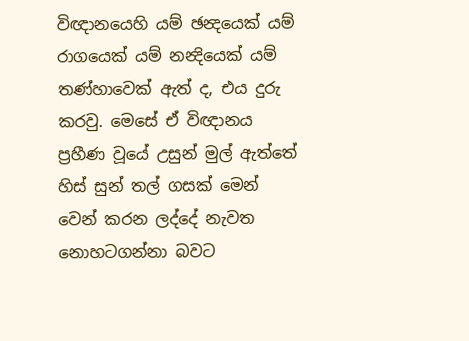විඥානයෙහි යම් ඡන්‍දයෙක් යම් රාගයෙක් යම් නන්‍දියෙක් යම් තණ්හාවෙක් ඇත් ද, එය දුරු කරවු. මෙසේ ඒ විඥානය ප්‍රහීණ වූයේ උසුන් මුල් ඇත්තේ හිස් සුන් තල් ගසක් මෙන් වෙන් කරන ලද්දේ නැවත නොහටගන්නා බවට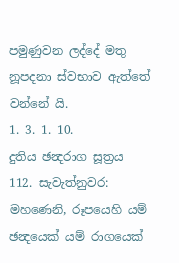පමුණුවන ලද්දේ මතු නූපදනා ස්වභාව ඇත්තේ වන්නේ යි.
1. 3. 1. 10.
දුතිය ඡන්‍දරාග සූත්‍රය
112. සැවැත්නුවර:
මහණෙනි, රූපයෙහි යම් ඡන්‍දයෙක් යම් රාගයෙක්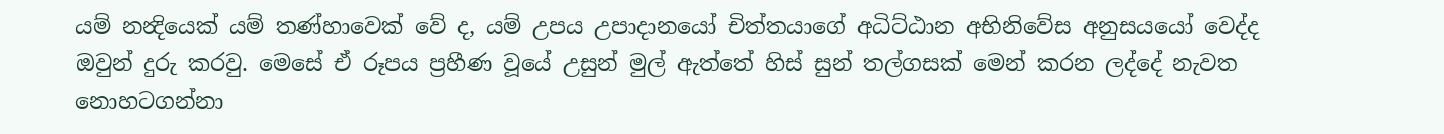යම් නන්‍දියෙක් යම් තණ්හාවෙක් වේ ද, යම් උපය උපාදානයෝ චිත්තයාගේ අධිට්ඨාන අභිනිවේස අනුසයයෝ වෙද්ද ඔවුන් දුරු කරවු. මෙසේ ඒ රූපය ප්‍රහීණ වූයේ උසුන් මුල් ඇත්තේ හිස් සුන් තල්ගසක් මෙන් කරන ලද්දේ නැවත නොහටගන්නා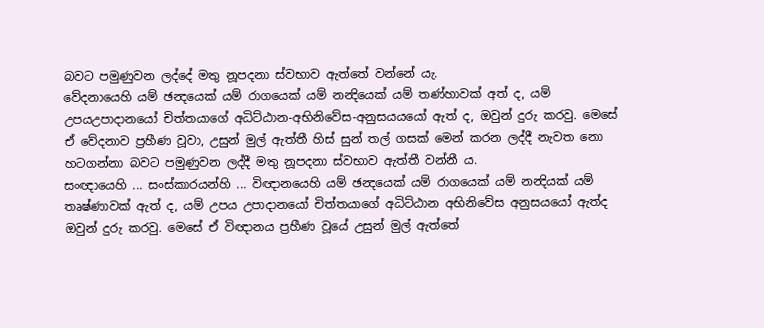බවට පමුණුවන ලද්දේ මතු නූපදනා ස්වභාව ඇත්තේ වන්නේ යැ.
වේදනායෙහි යම් ඡන්‍දයෙක් යම් රාගයෙක් යම් නන්‍දියෙක් යම් තණ්හාවක් අත් ද, යම් උපයඋපාදානයෝ චිත්තයාගේ අධිට්ඨාන-අභිනිවේස-අනුසයයයෝ ඇත් ද, ඔවුන් දුරු කරවු. මෙසේ ඒ වේදනාව ප්‍රහීණ වූවා, උසුන් මුල් ඇත්තී හිස් සුන් තල් ගසක් මෙන් කරන ලද්දී නැවත නො හටගන්නා බවට පමුණුවන ලද්දී මතු නූපදනා ස්වභාව ඇත්තී වන්නී ය.
සංඥායෙහි ... සංස්කාරයන්හි ... විඥානයෙහි යම් ඡන්‍දයෙක් යම් රාගයෙක් යම් නන්‍දියක් යම් තෘෂ්ණාවක් ඇත් ද, යම් උපය උපාදානයෝ චිත්තයාගේ අධිට්ඨාන අභිනිවේස අනුසයයෝ ඇත්ද ඔවුන් දුරු කරවු. මෙසේ ඒ විඥානය ප්‍රහීණ වූයේ උසුන් මුල් ඇත්තේ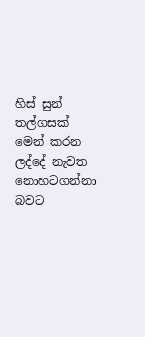හිස් සුන් තල්ගසක් මෙන් කරන ලද්දේ නැවත නොහටගන්නා බවට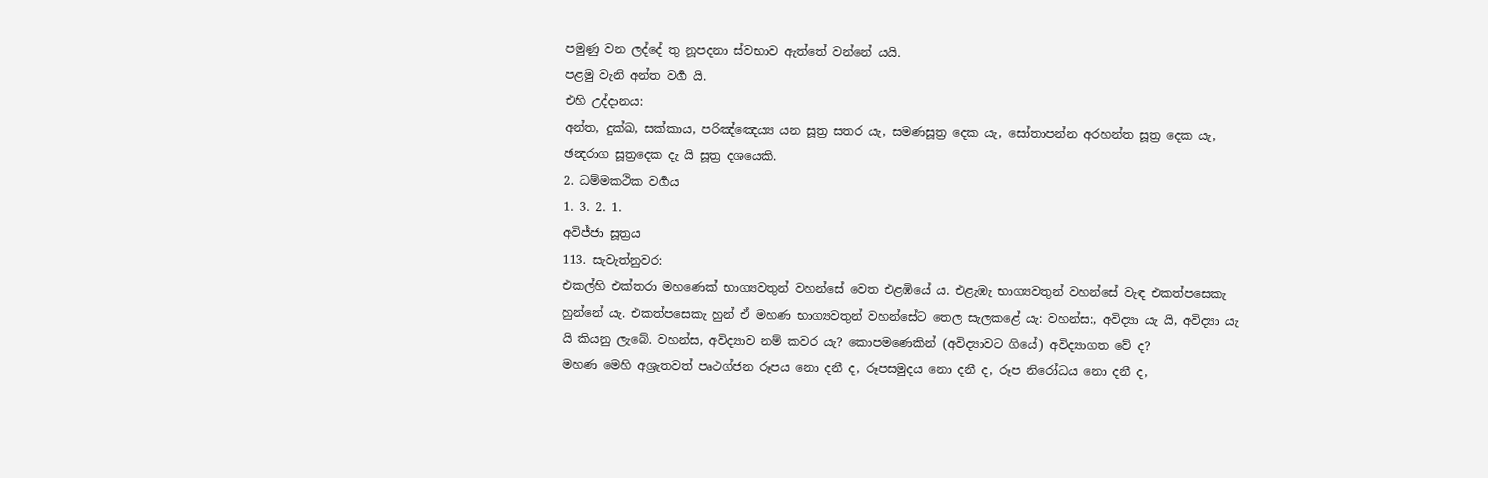පමුණු වන ලද්දේ තු නූපදනා ස්වභාව ඇත්තේ වන්නේ යයි.
පළමු වැනි අන්ත වර්‍ග යි.
එහි උද්දානය:
අන්ත, දුක්ඛ, සක්කාය, පරිඤ්ඤෙය්‍ය යන සූත්‍ර සතර යැ, සමණසූත්‍ර දෙක යැ, සෝතාපන්න අරහන්ත සූත්‍ර දෙක යැ, ඡන්‍දරාග සූත්‍රදෙක දැ යි සූත්‍ර දශයෙකි.
2. ධම්මකථික වර්‍ගය
1. 3. 2. 1.
අවිජ්ජා සූත්‍රය
113. සැවැත්නුවර:
එකල්හි එක්තරා මහණෙක් භාග්‍යවතුන් වහන්සේ වෙත එළඹියේ ය. එළැඹැ භාග්‍යවතුන් වහන්සේ වැඳ එකත්පසෙකැ හුන්නේ යැ. එකත්පසෙකැ හුන් ඒ මහණ භාග්‍යවතුන් වහන්සේට තෙල සැලකළේ යැ: වහන්ස:, අවිද්‍යා යැ යි, අවිද්‍යා යැ යි කියනු ලැබේ. වහන්ස, අවිද්‍යාව නම් කවර යැ? කොපමණෙකින් (අවිද්‍යාවට ගියේ) අවිද්‍යාගත වේ ද?
මහණ මෙහි අශ්‍රැතවත් පෘථග්ජන රූපය නො දනී ද, රූපසමුදය නො දනී ද, රූප නිරෝධය නො දනී ද,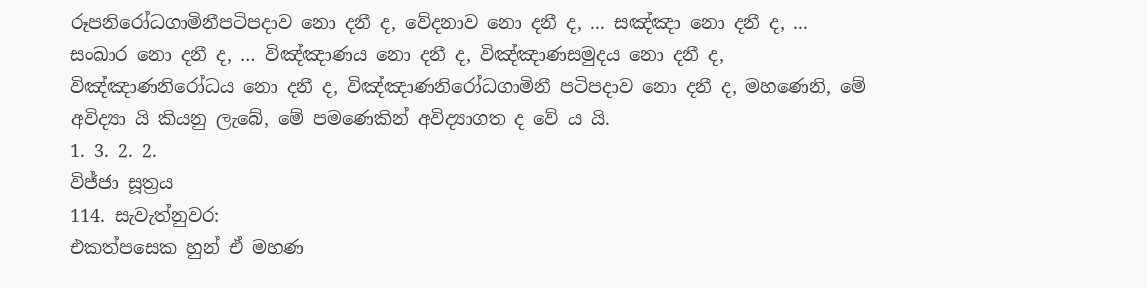රූපනිරෝධගාමිනීපටිපදාව නො දනී ද, වේදනාව නො දනී ද, ... සඤ්ඤා නො දනී ද, ... සංඛාර නො දනී ද, … විඤ්ඤාණය නො දනී ද, විඤ්ඤාණසමුදය නො දනී ද, විඤ්ඤාණනිරෝධය නො දනී ද, විඤ්ඤාණනිරෝධගාමිනී පටිපදාව නො දනී ද, මහණෙනි, මේ අවිද්‍යා යි කියනු ලැබේ, මේ පමණෙකින් අවිද්‍යාගත ද වේ ය යි.
1. 3. 2. 2.
විජ්ජා සූත්‍රය
114. සැවැත්නුවර:
එකත්පසෙක හුන් ඒ මහණ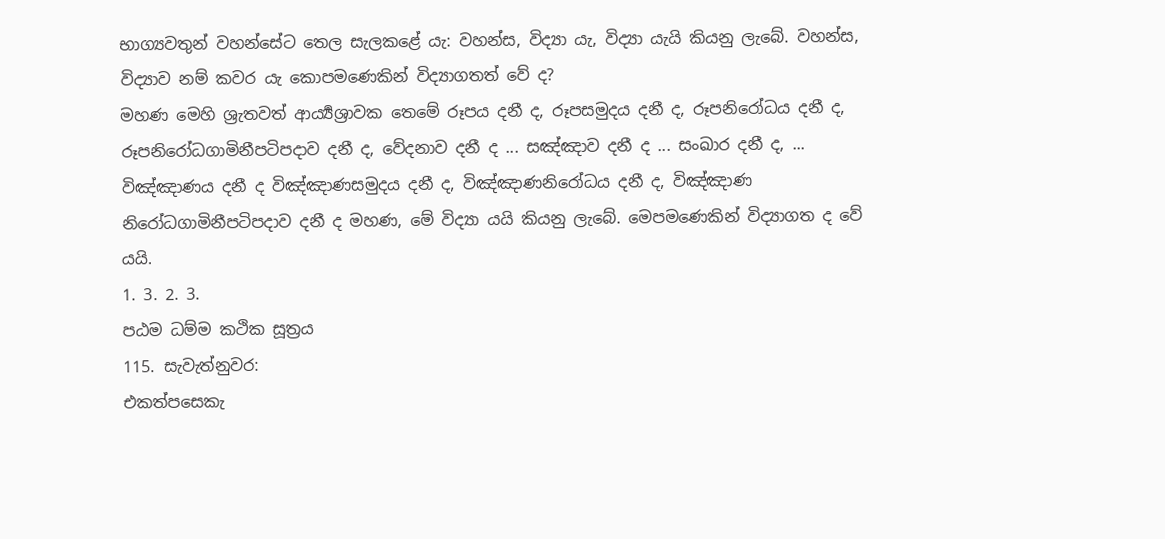භාග්‍යවතුන් වහන්සේට තෙල සැලකළේ යැ: වහන්ස, විද්‍යා යැ, විද්‍යා යැයි කියනු ලැබේ. වහන්ස, විද්‍යාව නම් කවර යැ කොපමණෙකින් විද්‍යාගතත් වේ ද?
මහණ මෙහි ශ්‍රැතවත් ආර්‍ය්‍යශ්‍රාවක තෙමේ රූපය දනී ද, රූපසමුදය දනී ද, රූපනිරෝධය දනී ද, රූපනිරෝධගාමිනීපටිපදාව දනී ද, වේදනාව දනී ද ... සඤ්ඤාව දනී ද ... සංඛාර දනී ද, ... විඤ්ඤාණය දනී ද විඤ්ඤාණසමුදය දනී ද, විඤ්ඤාණනිරෝධය දනී ද, විඤ්ඤාණ නිරෝධගාමිනීපටිපදාව දනී ද මහණ, මේ විද්‍යා යයි කියනු ලැබේ. මෙපමණෙකින් විද්‍යාගත ද වේ යයි.
1. 3. 2. 3.
පඨම ධම්ම කථික සූත්‍රය
115. සැවැත්නුවර:
එකත්පසෙකැ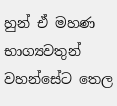හුන් ඒ මහණ භාග්‍යවතුන් වහන්සේට තෙල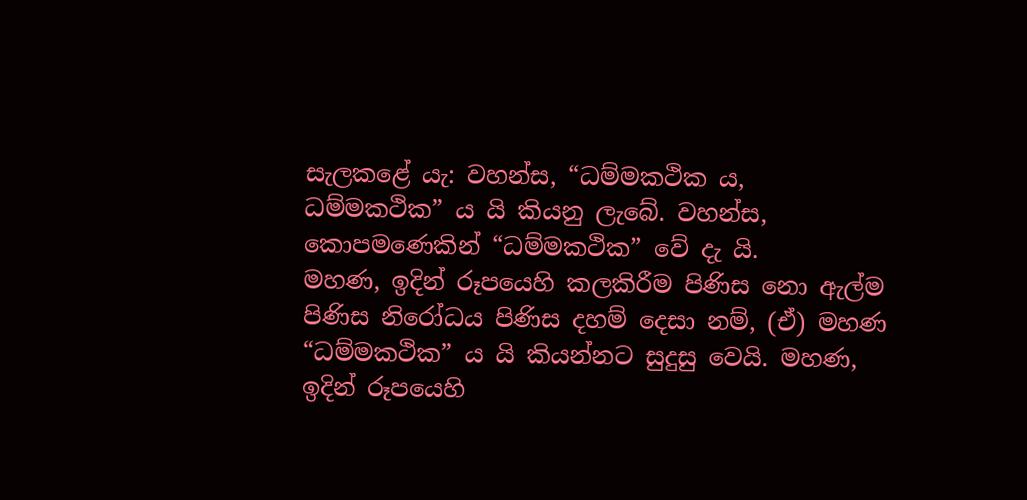සැලකළේ යැ: වහන්ස, “ධම්මකථික ය, ධම්මකථික” ය යි කියනු ලැබේ. වහන්ස, කොපමණෙකින් “ධම්මකථික” වේ දැ යි.
මහණ, ඉදින් රූපයෙහි කලකිරීම පිණිස නො ඇල්ම පිණිස නිරෝධය පිණිස දහම් දෙසා නම්, (ඒ) මහණ “ධම්මකථික” ය යි කියන්නට සුදුසු වෙයි. මහණ, ඉදින් රූපයෙහි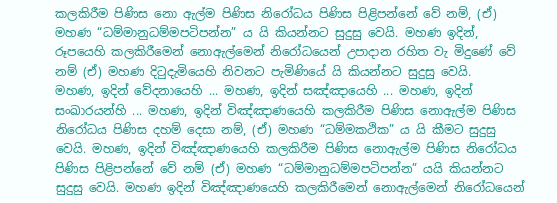කලකිරීම පිණිස නො ඇල්ම පිණිස නිරෝධය පිණිස පිළිපන්නේ වේ නම්, (ඒ) මහණ “ධම්මානුධම්මපටිපන්න” ය යි කියන්නට සුදුසු වෙයි. මහණ ඉදින්, රූපයෙහි කලකිරීමෙන් නොඇල්මෙන් නිරෝධයෙන් උපාදාන රහිත වැ මිදුණේ වේ නම් (ඒ) මහණ දිටුදැමියෙහි නිවනට පැමිණියේ යි කියන්නට සුදුසු වෙයි.
මහණ, ඉදින් වේදනායෙහි ... මහණ, ඉදින් සඤ්ඤායෙහි ... මහණ, ඉදින් සංඛාරයන්හි ... මහණ, ඉදින් විඤ්ඤාණයෙහි කලකිරීම පිණිස නොඇල්ම පිණිස නිරෝධය පිණිස දහම් දෙසා නම්, (ඒ) මහණ “ධම්මකථික” ය යි කීමට සුදුසු වෙයි. මහණ, ඉදින් විඤ්ඤාණයෙහි කලකිරීම පිණිස නොඇල්ම පිණිස නිරෝධය පිණිස පිළිපන්නේ වේ නම් (ඒ) මහණ “ධම්මානුධම්මපටිපන්න” යයි කියන්නට සුදුසු වෙයි. මහණ ඉදින් විඤ්ඤාණයෙහි කලකිරීමෙන් නොඇල්මෙන් නිරෝධයෙන්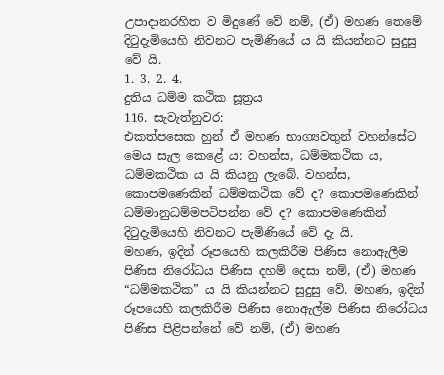උපාදානරහිත ව මිදුණේ වේ නම්, (ඒ) මහණ තෙමේ දිටුදැමියෙහි නිවනට පැමිණියේ ය යි කියන්නට සුදුසු වේ යි.
1. 3. 2. 4.
දුතිය ධම්ම කථික සූත්‍රය
116. සැවැත්නුවර:
එකත්පසෙක හුන් ඒ මහණ භාග්‍යවතුන් වහන්සේට මෙය සැල කෙළේ ය: වහන්ස, ධම්මකථික ය, ධම්මකථික ය යි කියනු ලැබේ. වහන්ස, කොපමණෙකින් ධම්මකථික වේ ද? කොපමණෙකින් ධම්මානුධම්මපටිපන්න වේ ද? කොපමණෙකින් දිටුදැමියෙහි නිවනට පැමිණියේ වේ දැ යි.
මහණ, ඉදින් රූපයෙහි කලකිරීම පිණිස නොඇලීම පිණිස නිරෝධය පිණිස දහම් දෙසා නම්, (ඒ) මහණ “ධම්මකථික” ය යි කියන්නට සුදුසු වේ. මහණ, ඉදින් රූපයෙහි කලකිරීම පිණිස නොඇල්ම පිණිස නිරෝධය පිණිස පිළිපන්නේ වේ නම්, (ඒ) මහණ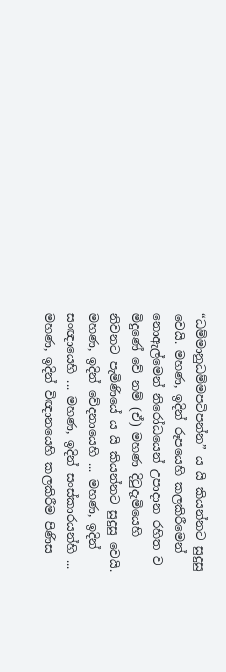“ධම්මානුධම්මපටිපන්න” ය යි කියන්නට සුදුසු වෙයි. මහණ, ඉදින් රූපයෙහි කලකිරීමෙන් නොඇල්මෙන් නිරෝධයෙන් උපාදාන රහිත ව මිදුණේ වේ නම් (ඒ) මහණ දිටුදැමියෙහි නිවනට පැමිණියේ ය යි කියන්නට සුදුසු වෙයි.
මහණ, ඉදින් වේදනායෙහි ... මහණ, ඉදින් සංඥායෙහි ... මහණ, ඉදින් සංස්කාරයන්හි ... මහණ, ඉදින් විඥානයෙහි කලකිරීම පිණිස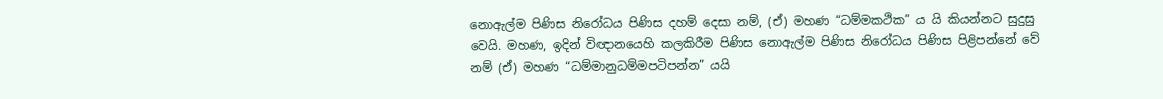නොඇල්ම පිණිස නිරෝධය පිණිස දහම් දෙසා නම්, (ඒ) මහණ “ධම්මකථික” ය යි කියන්නට සුදුසු වෙයි. මහණ, ඉදින් විඥානයෙහි කලකිරීම පිණිස නොඇල්ම පිණිස නිරෝධය පිණිස පිළිපන්නේ වේ නම් (ඒ) මහණ “ධම්මානුධම්මපටිපන්න” යයි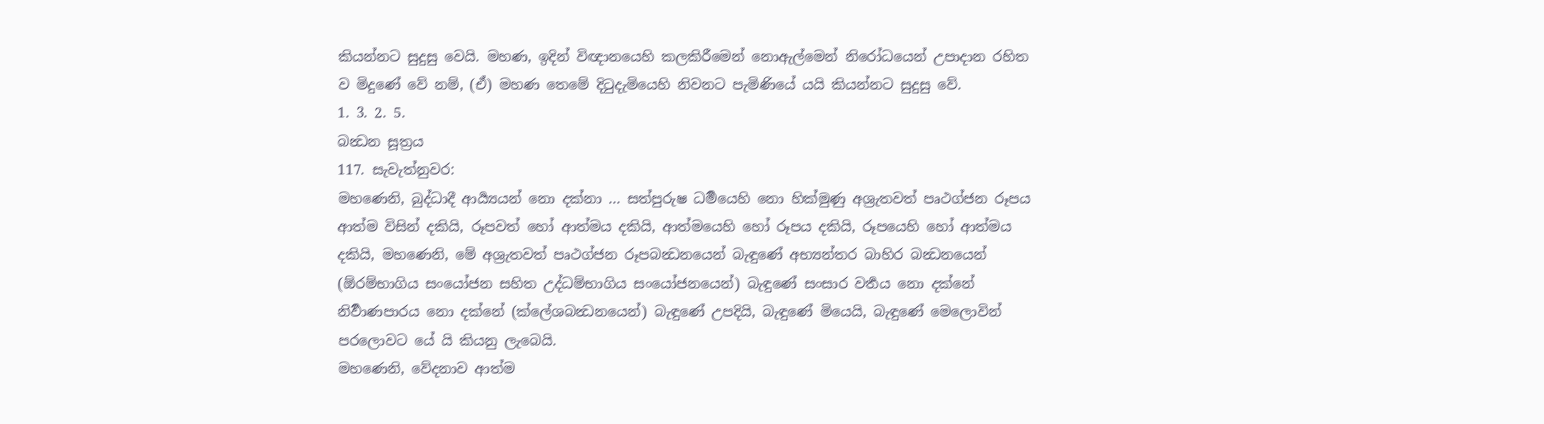කියන්නට සුදුසු වෙයි. මහණ, ඉදින් විඥානයෙහි කලකිරීමෙන් නොඇල්මෙන් නිරෝධයෙන් උපාදාන රහිත ව මිදුණේ වේ නම්, (ඒ) මහණ තෙමේ දිටුදැමියෙහි නිවනට පැමිණියේ යයි කියන්නට සුදුසු වේ.
1. 3. 2. 5.
බන්‍ධන සූත්‍රය
117. සැවැත්නුවර:
මහණෙනි, බුද්ධාදී ආර්‍ය්‍යයන් නො දක්නා ... සත්පුරුෂ ධර්‍මයෙහි නො හික්මුණු අශ්‍රැතවත් පෘථග්ජන රූපය ආත්ම විසින් දකියි, රූපවත් හෝ ආත්මය දකියි, ආත්මයෙහි හෝ රූපය දකියි, රූපයෙහි හෝ ආත්මය දකියි, මහණෙනි, මේ අශ්‍රැතවත් පෘථග්ජන රූපබන්‍ධනයෙන් බැඳුණේ අභ්‍යන්තර බාහිර බන්‍ධනයෙන් (ඕරම්භාගිය සංයෝජන සහිත උද්ධම්භාගිය සංයෝජනයෙන්) බැඳුණේ සංසාර වර්‍තය නො දක්නේ නිර්‍වාණපාරය නො දක්නේ (ක්ලේශබන්‍ධනයෙන්) බැඳුණේ උපදියි, බැඳුණේ මියෙයි, බැඳුණේ මෙලොවින් පරලොවට යේ යි කියනු ලැබෙයි.
මහණෙනි, වේදනාව ආත්ම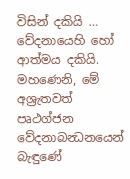විසින් දකියි … වේදනායෙහි හෝ ආත්මය දකියි. මහණෙනි, මේ අශ්‍රැතවත් පෘථග්ජන වේදනාබන්‍ධනයෙන් බැඳුණේ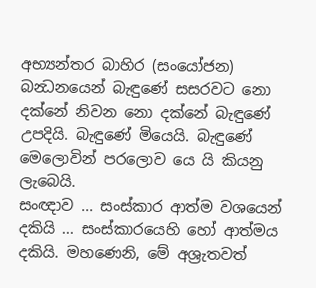අභ්‍යන්තර බාහිර (සංයෝජන) බන්‍ධනයෙන් බැඳුණේ සසරවට නො දක්නේ නිවන නො දක්නේ බැඳුණේ උපදියි. බැඳුණේ මියෙයි. බැඳුණේ මෙලොවින් පරලොව යෙ යි කියනු ලැබෙයි.
සංඥාව ... සංස්කාර ආත්ම වශයෙන් දකියි ... සංස්කාරයෙහි හෝ ආත්මය දකියි. මහණෙනි, මේ අශ්‍රැතවත්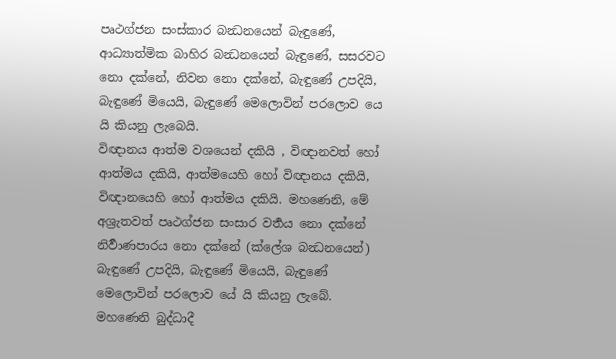පෘථග්ජන සංස්කාර බන්‍ධනයෙන් බැඳුණේ, ආධ්‍යාත්මික බාහිර බන්‍ධනයෙන් බැඳුණේ, සසරවට නො දක්නේ, නිවන නො දක්නේ, බැඳුණේ උපදියි, බැඳුණේ මියෙයි, බැඳුණේ මෙලොවින් පරලොව යෙ යි කියනු ලැබෙයි.
විඥානය ආත්ම වශයෙන් දකියි , විඥානවත් හෝ ආත්මය දකියි, ආත්මයෙහි හෝ විඥානය දකියි, විඥානයෙහි හෝ ආත්මය දකියි. මහණෙනි, මේ අශ්‍රැතවත් පෘථග්ජන සංසාර වර්‍තය නො දක්නේ නිර්‍වාණපාරය නො දක්නේ (ක්ලේශ බන්‍ධනයෙන්) බැඳුණේ උපදියි, බැඳුණේ මියෙයි, බැඳුණේ මෙලොවින් පරලොව යේ යි කියනු ලැබේ.
මහණෙනි බුද්ධාදී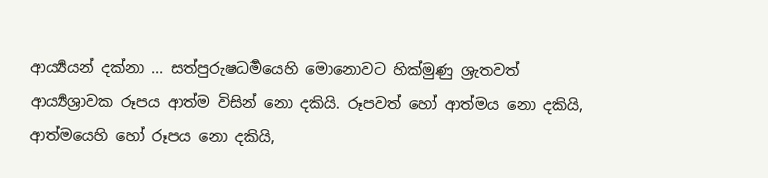ආර්‍ය්‍යයන් දක්නා ... සත්පුරුෂධර්‍මයෙහි මොනොවට හික්මුණු ශ්‍රැතවත් ආර්‍ය්‍යශ්‍රාවක රූපය ආත්ම විසින් නො දකියි. රූපවත් හෝ ආත්මය නො දකියි, ආත්මයෙහි හෝ රූපය නො දකියි,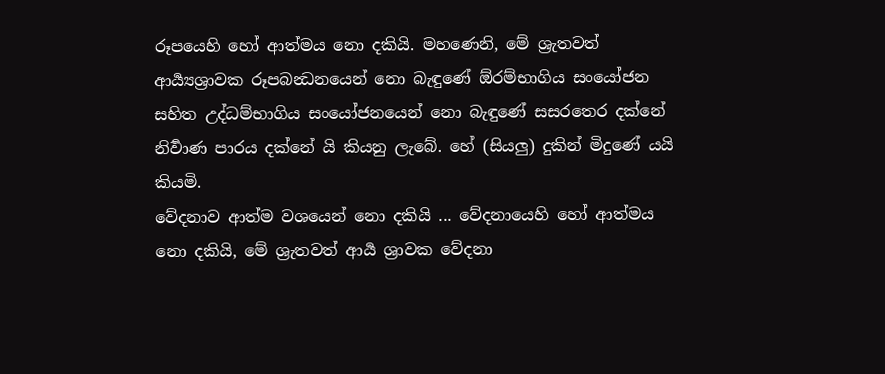රූපයෙහි හෝ ආත්මය නො දකියි. මහණෙනි, මේ ශ්‍රැතවත් ආර්‍ය්‍යශ්‍රාවක රූපබන්‍ධනයෙන් නො බැඳුණේ ඕරම්භාගිය සංයෝජන සහිත උද්ධම්භාගිය සංයෝජනයෙන් නො බැඳුණේ සසරතෙර දක්නේ නිර්‍වාණ පාරය දක්නේ යි කියනු ලැබේ. හේ (සියලු) දුකින් මිදුණේ යයි කියමි.
වේදනාව ආත්ම වශයෙන් නො දකියි ... වේදනායෙහි හෝ ආත්මය නො දකියි, මේ ශ්‍රැතවත් ආර්‍ය ශ්‍රාවක වේදනා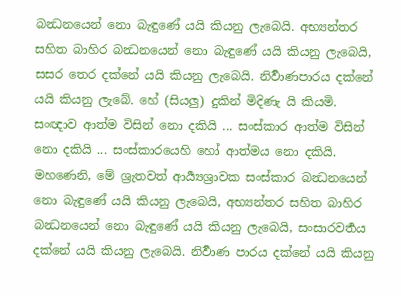බන්‍ධනයෙන් නො බැඳුණේ යයි කියනු ලැබෙයි. අභ්‍යන්තර සහිත බාහිර බන්‍ධනයෙන් නො බැඳුණේ යයි කියනු ලැබෙයි, සසර තෙර දක්නේ යයි කියනු ලැබෙයි. නිර්‍වාණපාරය දක්නේ යයි කියනු ලැබේ. හේ (සියලු) දුකින් මිදිණැ යි කියමි.
සංඥාව ආත්ම විසින් නො දකියි ... සංස්කාර ආත්ම විසින් නො දකියි ... සංස්කාරයෙහි හෝ ආත්මය නො දකියි. මහණෙනි, මේ ශ්‍රැතවත් ආර්‍ය්‍යශ්‍රාවක සංස්කාර බන්‍ධනයෙන් නො බැඳුණේ යයි කියනු ලැබෙයි, අභ්‍යන්තර සහිත බාහිර බන්‍ධනයෙන් නො බැඳුණේ යයි කියනු ලැබෙයි, සංසාරවර්‍තය දක්නේ යයි කියනු ලැබෙයි. නිර්‍වාණ පාරය දක්නේ යයි කියනු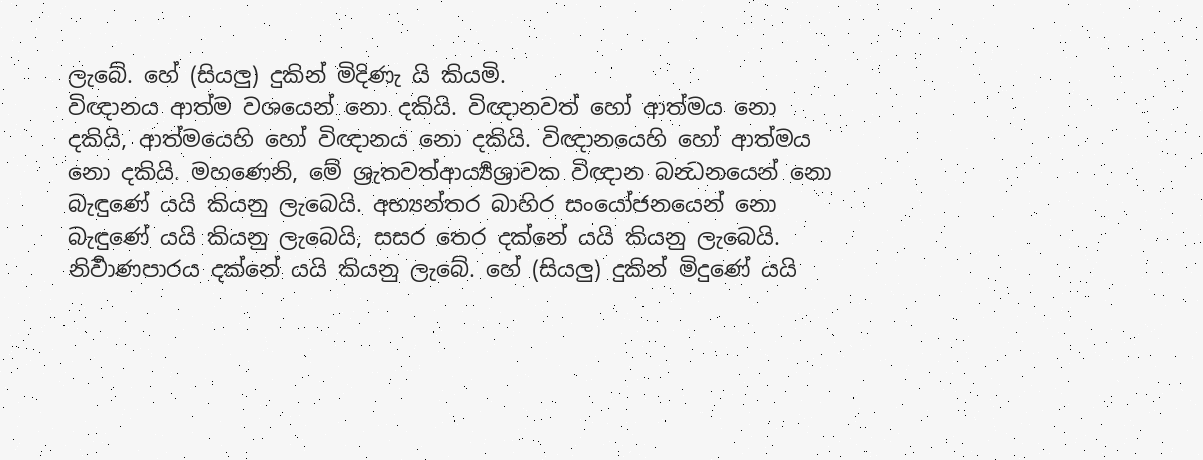ලැබේ. හේ (සියලු) දුකින් මිදිණැ යි කියමි.
විඥානය ආත්ම වශයෙන් නො දකියි. විඥානවත් හෝ ආත්මය නො දකියි, ආත්මයෙහි හෝ විඥානය නො දකියි. විඥානයෙහි හෝ ආත්මය නො දකියි. මහණෙනි, මේ ශ්‍රැතවත්ආර්‍ය්‍යශ්‍රාවක විඥාන බන්‍ධනයෙන් නො බැඳුණේ යයි කියනු ලැබෙයි. අභ්‍යන්තර බාහිර සංයෝජනයෙන් නො බැඳුණේ යයි කියනු ලැබෙයි, සසර තෙර දක්නේ යයි කියනු ලැබෙයි. නිර්‍වාණපාරය දක්නේ යයි කියනු ලැබේ. හේ (සියලු) දුකින් මිදුණේ යයි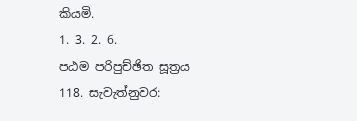කියමි.
1. 3. 2. 6.
පඨම පරිපුච්ඡිත සූත්‍රය
118. සැවැත්නුවර: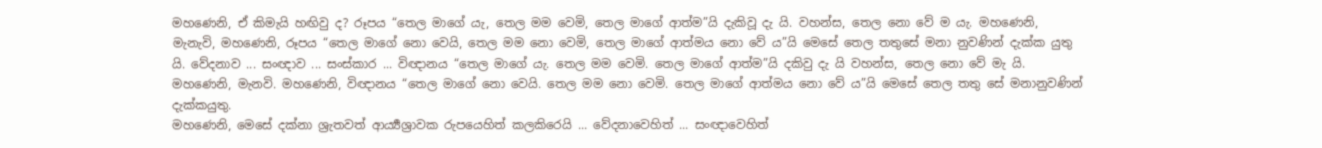මහණෙනි, ඒ කිමැයි හඟිවු ද? රූපය “තෙල මාගේ යැ, තෙල මම වෙමි, තෙල මාගේ ආත්ම”යි දැකිවූ දැ යි. වහන්ස, තෙල නො වේ ම යැ. මහණෙනි, මැනැවි, මහණෙනි, රූපය “තෙල මාගේ නො වෙයි, තෙල මම නො වෙමි, තෙල මාගේ ආත්මය නො වේ ය”යි මෙසේ තෙල තතුසේ මනා නුවණින් දැක්ක යුතු යි. වේදනාව ... සංඥාව ... සංස්කාර ... විඥානය “තෙල මාගේ යැ. තෙල මම වෙමි. තෙල මාගේ ආත්ම”යි දකිවු දැ යි වහන්ස, තෙල නො වේ මැ යි. මහණෙනි, මැනවි. මහණෙනි, විඥානය “තෙල මාගේ නො වෙයි. තෙල මම නො වෙමි. තෙල මාගේ ආත්මය නො වේ ය”යි මෙසේ තෙල තතු සේ මනානුවණින් දැක්කයුතු.
මහණෙනි, මෙසේ දක්නා ශ්‍රැතවත් ආර්‍ය්‍යශ්‍රාවක රුපයෙහිත් කලකිරෙයි ... වේදනාවෙහිත් ... සංඥාවෙහිත්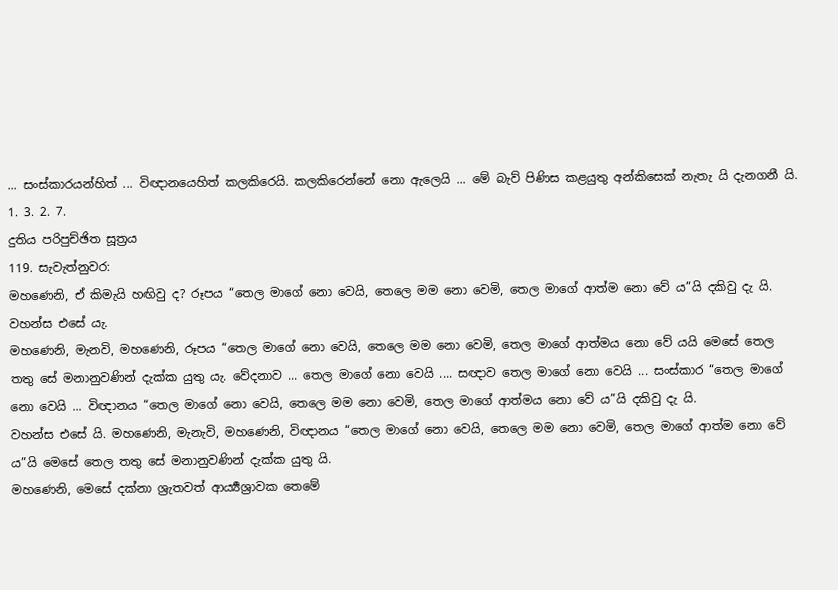... සංස්කාරයන්හිත් ... විඥානයෙහිත් කලකිරෙයි. කලකිරෙන්නේ නො ඇලෙයි ... මේ බැව් පිණිස කළයුතු අන්කිසෙක් නැතැ යි දැනගනී යි.
1. 3. 2. 7.
දුතිය පරිපුච්ඡිත සූත්‍රය
119. සැවැත්නුවර:
මහණෙනි, ඒ කිමැයි හඟිවු ද? රූපය “තෙල මාගේ නො වෙයි, තෙලෙ මම නො වෙමි, තෙල මාගේ ආත්ම නො වේ ය”යි දකිවු දැ යි. වහන්ස එසේ යැ.
මහණෙනි, මැනවි, මහණෙනි, රූපය “තෙල මාගේ නො වෙයි, තෙලෙ මම නො වෙමි, තෙල මාගේ ආත්මය නො වේ යයි මෙසේ තෙල තතු සේ මනානුවණින් දැක්ක යුතු යැ. වේදනාව ... තෙල මාගේ නො වෙයි .... සඥාව තෙල මාගේ නො වෙයි ... සංස්කාර “තෙල මාගේ නො වෙයි ... විඥානය “තෙල මාගේ නො වෙයි, තෙලෙ මම නො වෙමි, තෙල මාගේ ආත්මය නො වේ ය”යි දකිවු දැ යි.
වහන්ස එසේ යි. මහණෙනි, මැනැවි, මහණෙනි, විඥානය “තෙල මාගේ නො වෙයි, තෙලෙ මම නො වෙමි, තෙල මාගේ ආත්ම නො වේ ය”යි මෙසේ තෙල තතු සේ මනානුවණින් දැක්ක යුතු යි.
මහණෙනි, මෙසේ දක්නා ශ්‍රැතවත් ආර්‍ය්‍යශ්‍රාවක තෙමේ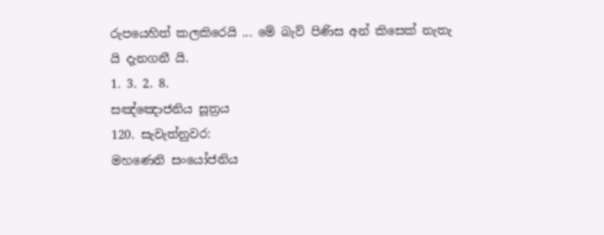රුපයෙහිත් කලකිරෙයි ... මේ බැව් පිණිස අන් කිසෙක් නැතැ යි දැනගනී යි.
1. 3. 2. 8.
සඤ්ඤොජනිය සූත්‍රය
120. සැවැත්නුවර:
මහණෙනි සංයෝජනිය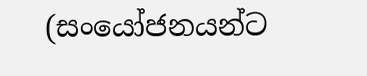(සංයෝජනයන්ට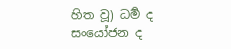හිත වූ) ධර්‍ම ද සංයෝජන ද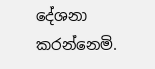දේශනා කරන්නෙමි.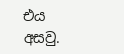එය අසවු.